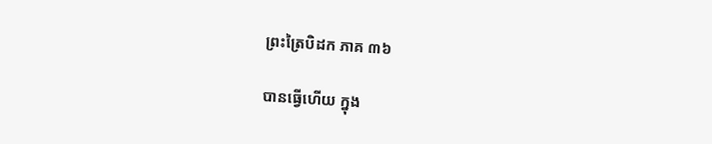ព្រះត្រៃបិដក ភាគ ៣៦

បានធ្វើហើយ ក្នុង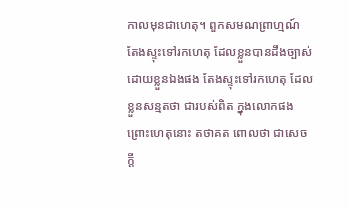កាលមុនជាហេតុ។ ពួកសមណព្រាហ្មណ៍ តែងស្ទុះទៅរកហេតុ ដែលខ្លួនបានដឹងច្បាស់ ដោយខ្លួនឯងផង តែងស្ទុះទៅរកហេតុ ដែលខ្លួនសន្មតថា ជារបស់ពិត ក្នុងលោកផង ព្រោះហេតុនោះ តថាគត ពោលថា ជាសេចក្តី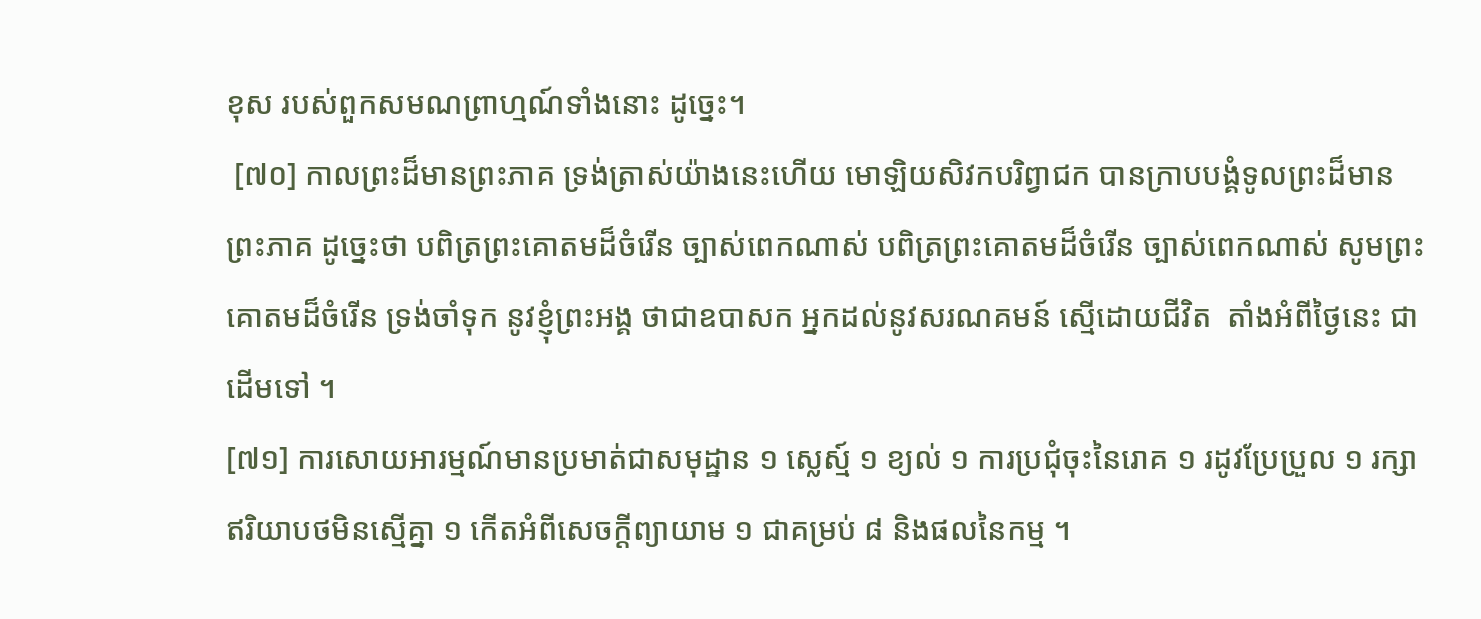ខុស របស់ពួកសមណព្រាហ្មណ៍ទាំងនោះ ដូច្នេះ។
 [៧០] កាលព្រះដ៏មានព្រះភាគ ទ្រង់ត្រាស់យ៉ាងនេះហើយ មោឡិយសិវកបរិព្វាជក បានក្រាបបង្គំទូលព្រះដ៏មានព្រះភាគ ដូច្នេះថា បពិត្រព្រះគោតមដ៏ចំរើន ច្បាស់ពេកណាស់ បពិត្រព្រះគោតមដ៏ចំរើន ច្បាស់ពេកណាស់ សូមព្រះគោតមដ៏ចំរើន ទ្រង់ចាំទុក នូវខ្ញុំព្រះអង្គ ថាជាឧបាសក អ្នកដល់នូវសរណគមន៍ ស្មើដោយជីវិត  តាំងអំពីថ្ងៃនេះ ជាដើមទៅ ។
[៧១] ការសោយអារម្មណ៍មានប្រមាត់ជាសមុដ្ឋាន ១ ស្លេស្ម៍ ១ ខ្យល់ ១ ការប្រជុំចុះនៃរោគ ១ រដូវប្រែប្រួល ១ រក្សាឥរិយាបថមិនស្មើគ្នា ១ កើតអំពីសេចក្តីព្យាយាម ១ ជាគម្រប់ ៨ និងផលនៃកម្ម ។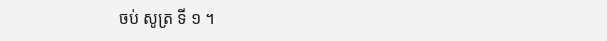ចប់ សូត្រ ទី ១ ។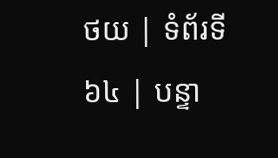ថយ | ទំព័រទី ៦៤ | បន្ទា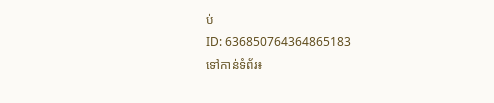ប់
ID: 636850764364865183
ទៅកាន់ទំព័រ៖